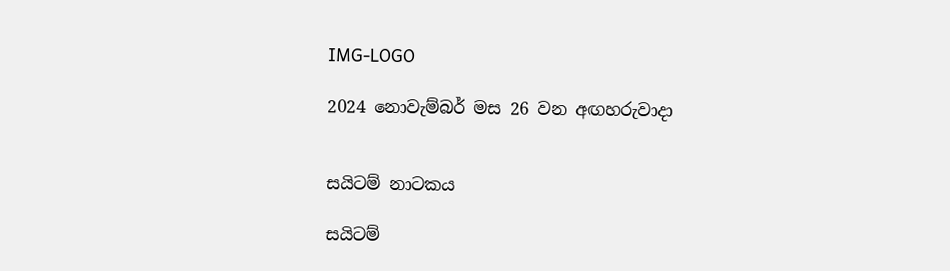IMG-LOGO

2024 නොවැම්බර් මස 26 වන අඟහරුවාදා


සයිටම් නාටකය

සයිටම්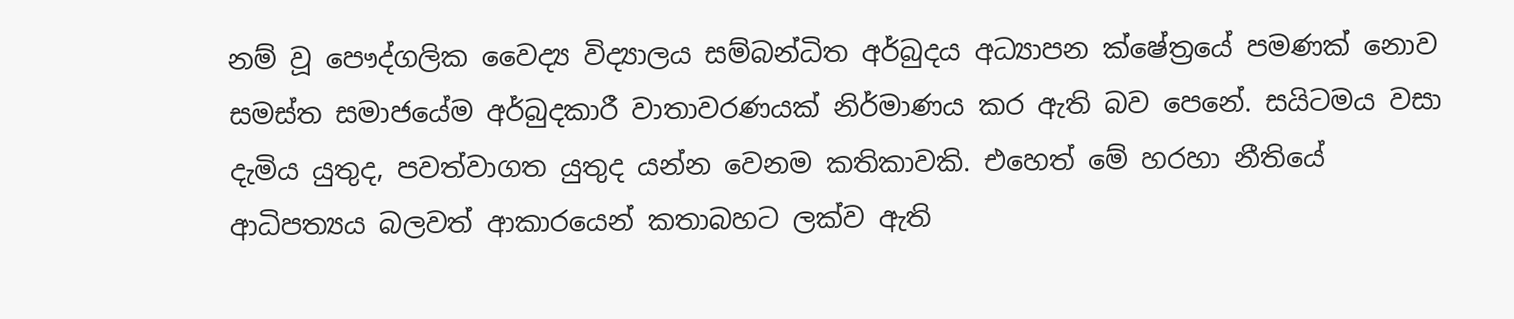නම් වූ පෞද්ගලික වෛද්‍ය විද්‍යාලය සම්බන්ධිත අර්බුදය අධ්‍යාපන ක්ෂේත්‍රයේ පමණක් නොව සමස්ත සමාජයේම අර්බුදකාරී වාතාවරණයක් නිර්මාණය කර ඇති බව පෙනේ. සයිටමය වසා දැමිය යුතුද, පවත්වාගත යුතුද යන්න වෙනම කතිකාවකි. එහෙත් මේ හරහා නීතියේ ආධිපත්‍යය බලවත් ආකාරයෙන් කතාබහට ලක්ව ඇති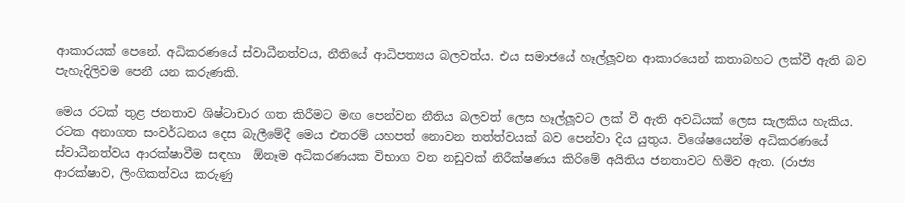ආකාරයක් පෙනේ. අධිකරණයේ ස්වාධීනත්වය, නීතියේ ආධිපත්‍යය බලවත්ය. එය සමාජයේ හෑල්ලූවන ආකාරයෙන් කතාබහට ලක්වී ඇති බව පැහැදිලිවම පෙනී යන කරුණකි.

මෙය රටක් තුළ ජනතාව ශිෂ්ටාචාර ගත කිරීමට මඟ පෙන්වන නීතිය බලවත් ලෙස හෑල්ලූවට ලක් වී ඇති අවධියක් ලෙස සැලකිය හැකිය. රටක අනාගත සංවර්ධනය දෙස බැලීමේදී මෙය එතරම් යහපත් නොවන තත්ත්වයක් බව පෙන්වා දිය යුතුය. විශේෂයෙන්ම අධිකරණයේ ස්වාධීනත්වය ආරක්ෂාවීම සඳහා  ඕනෑම අධිකරණයක විභාග වන නඩුවක් නිරීක්ෂණය කිරිමේ අයිතිය ජනතාවට හිමිව ඇත. (රාජ්‍ය ආරක්ෂාව, ලිංගිකත්වය කරුණු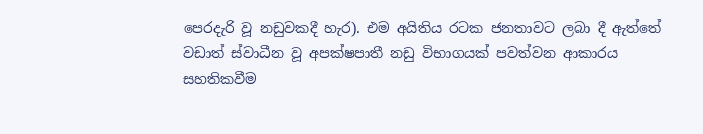පෙරදැරි වූ නඩුවකදී හැර). එම අයිතිය රටක ජනතාවට ලබා දී ඇත්තේ වඩාත් ස්වාධීන වූ අපක්ෂපාතී නඩු විභාගයක් පවත්වන ආකාරය සහතිකවීම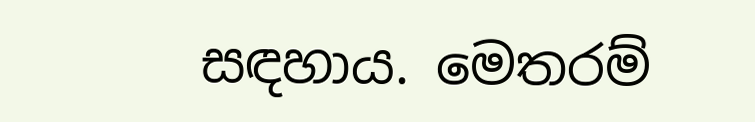සඳහාය. මෙතරම්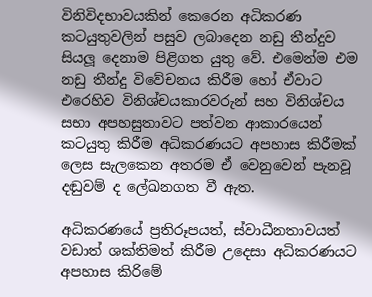විනිවිදභාවයකින් කෙරෙන අධිකරණ කටයුතුවලින් පසුව ලබාදෙන නඩු තීන්දුව සියලූ දෙනාම පිළිගත යුතු වේ. එමෙන්ම එම නඩු තීන්දු විවේචනය කිරීම හෝ ඒවාට එරෙහිව විනිශ්චයකාරවරුන් සහ විනිශ්චය සභා අපහසුතාවට පත්වන ආකාරයෙන් කටයුතු කිරීම අධිකරණයට අපහාස කිරීමක් ලෙස සැලකෙන අතරම ඒ වෙනුවෙන් පැනවූ දඬුවම් ද ලේඛනගත වී ඇත.

අධිකරණයේ ප්‍රතිරූපයත්, ස්වාධීනතාවයත් වඩාත් ශක්තිමත් කිරීම උදෙසා අධිකරණයට අපහාස කිරිමේ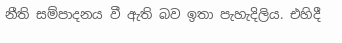නීති සම්පාදනය වී ඇති බව ඉතා පැහැදිලිය. එහිදී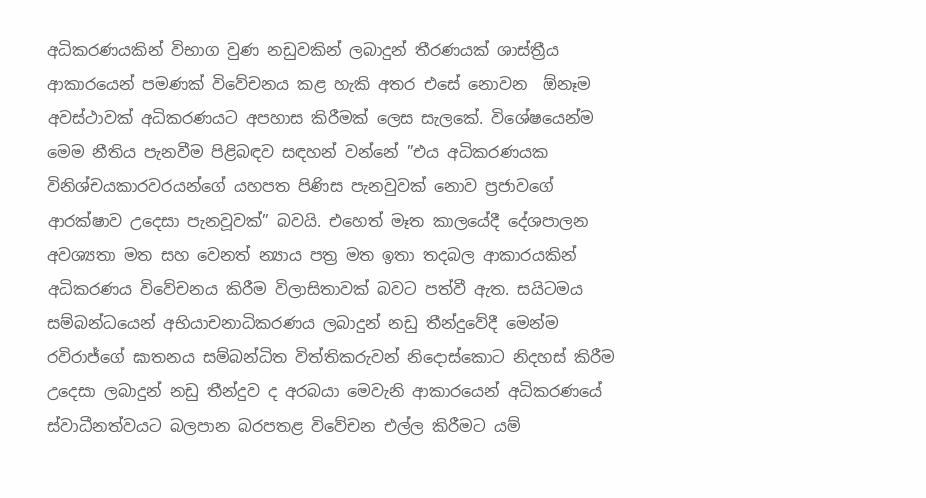අධිකරණයකින් විභාග වුණ නඩුවකින් ලබාදුන් තීරණයක් ශාස්ත්‍රීය ආකාරයෙන් පමණක් විවේචනය කළ හැකි අතර එසේ නොවන  ඕනෑම අවස්ථාවක් අධිකරණයට අපහාස කිරීමක් ලෙස සැලකේ. විශේෂයෙන්ම මෙම නීතිය පැනවීම පිළිබඳව සඳහන් වන්නේ ”එය අධිකරණයක විනිශ්චයකාරවරයන්ගේ යහපත පිණිස පැනවුවක් නොව ප්‍රජාවගේ ආරක්ෂාව උදෙසා පැනවූවක්” බවයි. එහෙත් මෑත කාලයේදී දේශපාලන අවශ්‍යතා මත සහ වෙනත් න්‍යාය පත්‍ර මත ඉතා තදබල ආකාරයකින් අධිකරණය විවේචනය කිරීම විලාසිතාවක් බවට පත්වී ඇත. සයිටමය සම්බන්ධයෙන් අභියාචනාධිකරණය ලබාදුන් නඩු තීන්දුවේදී මෙන්ම රවිරාජ්ගේ ඝාතනය සම්බන්ධිත විත්තිකරුවන් නිදොස්කොට නිදහස් කිරීම උදෙසා ලබාදුන් නඩු තීන්දුව ද අරබයා මෙවැනි ආකාරයෙන් අධිකරණයේ ස්වාධීනත්වයට බලපාන බරපතළ විවේචන එල්ල කිරීමට යම්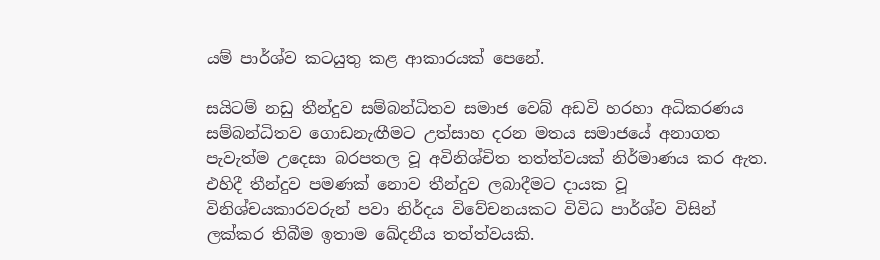යම් පාර්ශ්ව කටයුතු කළ ආකාරයක් පෙනේ.

සයිටම් නඩු තීන්දුව සම්බන්ධිතව සමාජ වෙබ් අඩවි හරහා අධිකරණය සම්බන්ධිතව ගොඩනැඟීමට උත්සාහ දරන මතය සමාජයේ අනාගත පැවැත්ම උදෙසා බරපතල වූ අවිනිශ්චිත තත්ත්වයක් නිර්මාණය කර ඇත. එහිදී තීන්දුව පමණක් නොව තීන්දුව ලබාදීමට දායක වූ විනිශ්චයකාරවරුන් පවා නිර්දය විවේචනයකට විවිධ පාර්ශ්ව විසින් ලක්කර තිබීම ඉතාම ඛේදනීය තත්ත්වයකි.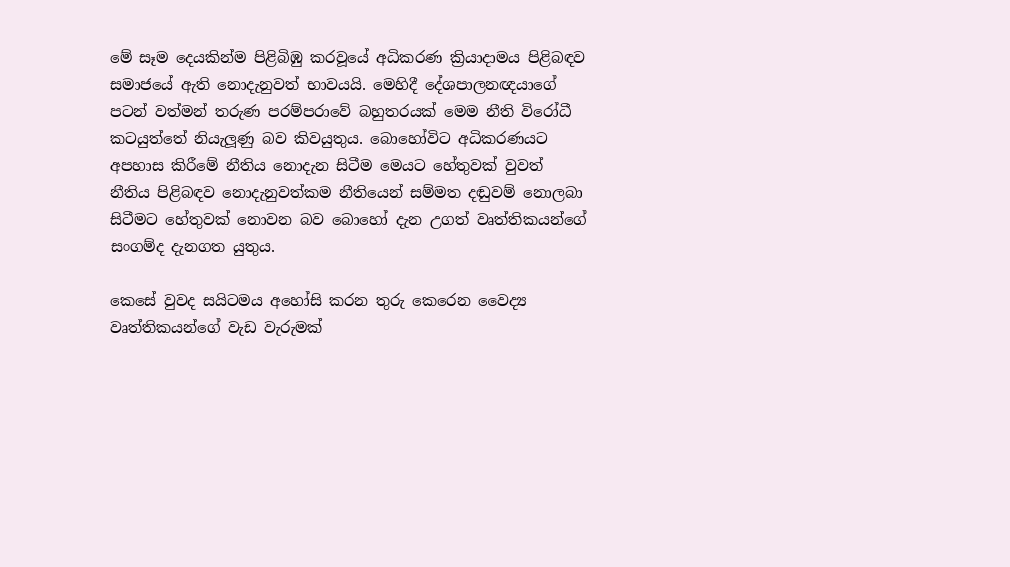මේ සෑම දෙයකින්ම පිළිබිඹු කරවූයේ අධිකරණ ක්‍රියාදාමය පිළිබඳව සමාජයේ ඇති නොදැනුවත් භාවයයි. මෙහිදී දේශපාලනඥයාගේ පටන් වත්මන් තරුණ පරම්පරාවේ බහුතරයක් මෙම නීති විරෝධී කටයුත්තේ නියැලූණු බව කිවයුතුය. බොහෝවිට අධිකරණයට අපහාස කිරීමේ නීතිය නොදැන සිටීම මෙයට හේතුවක් වුවත් නීතිය පිළිබඳව නොදැනුවත්කම නීතියෙන් සම්මත දඬුවම් නොලබා සිටීමට හේතුවක් නොවන බව බොහෝ දැන උගත් වෘත්තිකයන්ගේ සංගම්ද දැනගත යුතුය.

කෙසේ වුවද සයිටමය අහෝසි කරන තුරු කෙරෙන වෛද්‍ය වෘත්තිකයන්ගේ වැඩ වැරුමක්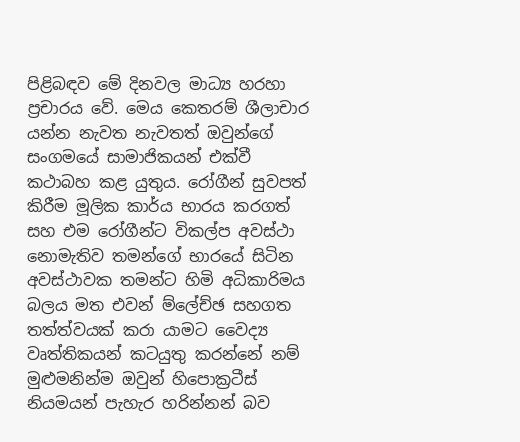පිළිබඳව මේ දිනවල මාධ්‍ය හරහා ප්‍රචාරය වේ. මෙය කෙතරම් ශීලාචාර යන්න නැවත නැවතත් ඔවුන්ගේ සංගමයේ සාමාජිකයන් එක්වී කථාබහ කළ යුතුය. රෝගීන් සුවපත් කිරීම මූලික කාර්ය භාරය කරගත් සහ එම රෝගීන්ට විකල්ප අවස්ථා නොමැතිව තමන්ගේ භාරයේ සිටින අවස්ථාවක තමන්ට හිමි අධිකාරිමය බලය මත එවන් ම්ලේච්ඡ සහගත තත්ත්වයක් කරා යාමට වෛද්‍ය වෘත්තිකයන් කටයුතු කරන්නේ නම් මුළුමනින්ම ඔවුන් හිපොක්‍රටීස් නියමයන් පැහැර හරින්නන් බව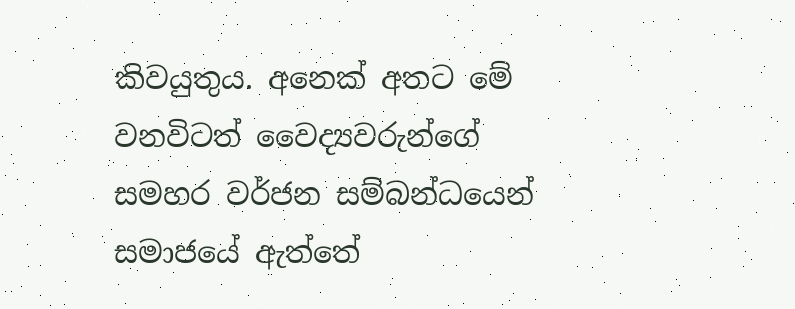කිවයුතුය. අනෙක් අතට මේ වනවිටත් වෛද්‍යවරුන්ගේ සමහර වර්ජන සම්බන්ධයෙන් සමාජයේ ඇත්තේ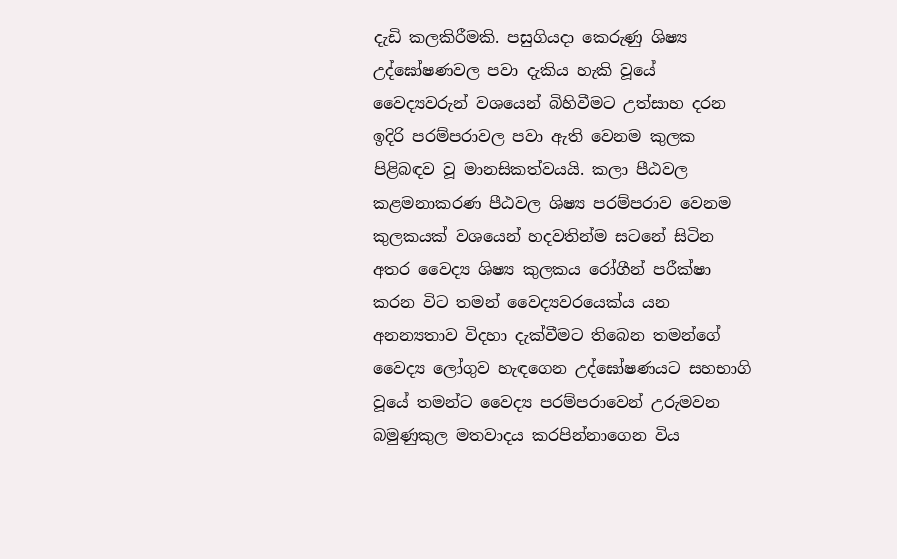දැඩි කලකිරීමකි. පසුගියදා කෙරුණු ශිෂ්‍ය උද්ඝෝෂණවල පවා දැකිය හැකි වූයේ වෛද්‍යවරුන් වශයෙන් බිහිවීමට උත්සාහ දරන ඉදිරි පරම්පරාවල පවා ඇති වෙනම කුලක පිළිබඳව වූ මානසිකත්වයයි. කලා පීඨවල කළමනාකරණ පීඨවල ශිෂ්‍ය පරම්පරාව වෙනම කුලකයක් වශයෙන් හදවතින්ම සටනේ සිටින අතර වෛද්‍ය ශිෂ්‍ය කුලකය රෝගීන් පරීක්ෂා කරන විට තමන් වෛද්‍යවරයෙක්ය යන අනන්‍යතාව විදහා දැක්වීමට තිබෙන තමන්ගේ වෛද්‍ය ලෝගුව හැඳගෙන උද්ඝෝෂණයට සහභාගි වූයේ තමන්ට වෛද්‍ය පරම්පරාවෙන් උරුමවන බමුණුකුල මතවාදය කරපින්නාගෙන විය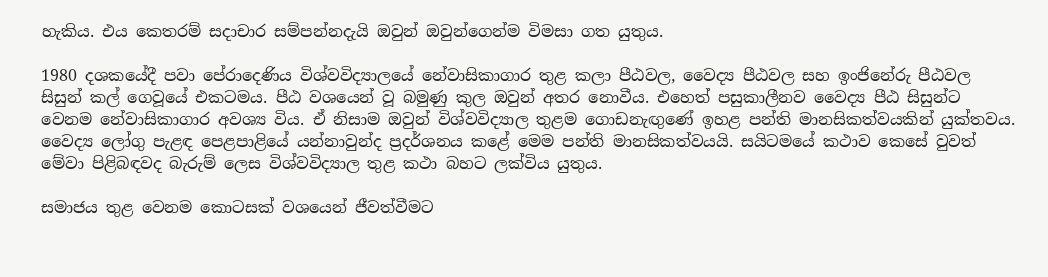හැකිය. එය කෙතරම් සදාචාර සම්පන්නදැයි ඔවුන් ඔවුන්ගෙන්ම විමසා ගත යුතුය.

1980 දශකයේදී පවා පේරාදෙණිය විශ්වවිද්‍යාලයේ නේවාසිකාගාර තුළ කලා පීඨවල, වෛද්‍ය පීඨවල සහ ඉංජිනේරු පීඨවල සිසුන් කල් ගෙවූයේ එකටමය. පීඨ වශයෙන් වූ බමුණු කුල ඔවුන් අතර නොවීය. එහෙත් පසුකාලීනව වෛද්‍ය පීඨ සිසුන්ට වෙනම නේවාසිකාගාර අවශ්‍ය විය. ඒ නිසාම ඔවුන් විශ්වවිද්‍යාල තුළම ගොඩනැඟුණේ ඉහළ පන්ති මානසිකත්වයකින් යුක්තවය. වෛද්‍ය ලෝගු පැළඳ පෙළපාළියේ යන්නාවුන්ද ප්‍රදර්ශනය කළේ මෙම පන්ති මානසිකත්වයයි. සයිටමයේ කථාව කෙසේ වුවත් මේවා පිළිබඳවද බැරුම් ලෙස විශ්වවිද්‍යාල තුළ කථා බහට ලක්විය යුතුය.

සමාජය තුළ වෙනම කොටසක් වශයෙන් ජීවත්වීමට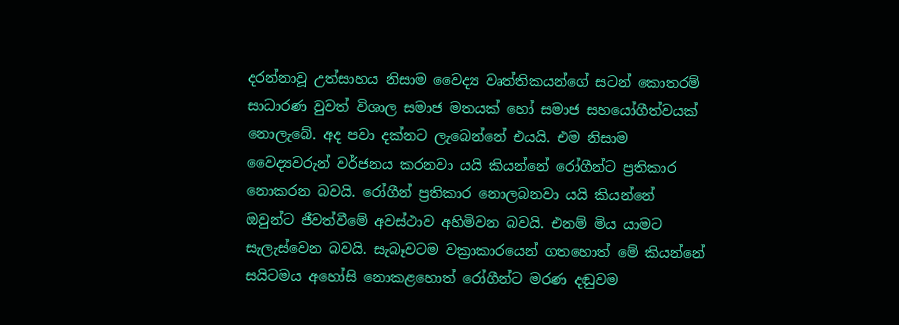දරන්නාවූ උත්සාහය නිසාම වෛද්‍ය වෘත්තිකයන්ගේ සටන් කොතරම් සාධාරණ වුවත් විශාල සමාජ මතයක් හෝ සමාජ සහයෝගීත්වයක් නොලැබේ. අද පවා දක්නට ලැබෙන්නේ එයයි. එම නිසාම වෛද්‍යවරුන් වර්ජනය කරනවා යයි කියන්නේ රෝගීන්ට ප්‍රතිකාර නොකරන බවයි. රෝගීන් ප්‍රතිකාර නොලබනවා යයි කියන්නේ ඔවුන්ට ජීවත්වීමේ අවස්ථාව අහිමිවන බවයි. එනම් මිය යාමට සැලැස්වෙන බවයි. සැබෑවටම වක්‍රාකාරයෙන් ගතහොත් මේ කියන්නේ සයිටමය අහෝසි නොකළහොත් රෝගීන්ට මරණ දඬුවම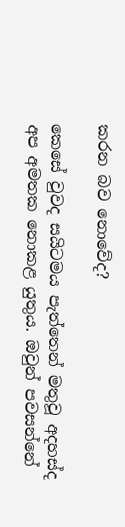කරන බව නොවේද?

කෙසේ වුවද සයිටමය පැත්තෙන් මතුවූ අදහස්ද අප අමතක නොකළ යුතුය. ඔවුන් පවසන්නේ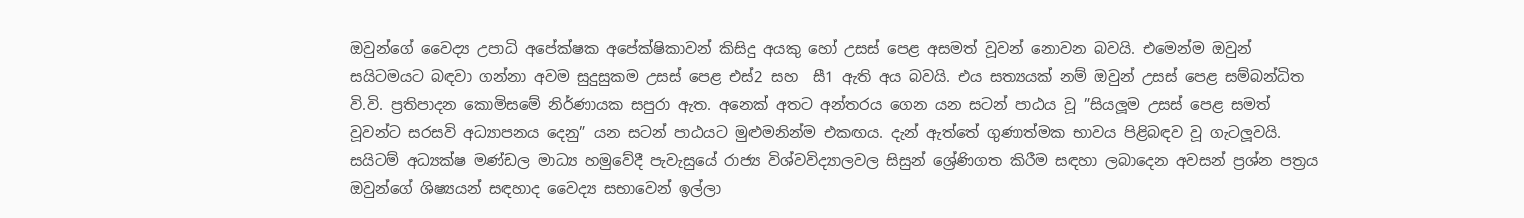ඔවුන්ගේ වෛද්‍ය උපාධි අපේක්ෂක අපේක්ෂිකාවන් කිසිදු අයකු හෝ උසස් පෙළ අසමත් වූවන් නොවන බවයි. එමෙන්ම ඔවුන් සයිටමයට බඳවා ගන්නා අවම සුදුසුකම උසස් පෙළ එස්2 සහ  සී1 ඇති අය බවයි. එය සත්‍යයක් නම් ඔවුන් උසස් පෙළ සම්බන්ධිත වි.වි. ප්‍රතිපාදන කොමිසමේ නිර්ණායක සපුරා ඇත. අනෙක් අතට අන්තරය ගෙන යන සටන් පාඨය වූ ”සියලූම උසස් පෙළ සමත් වූවන්ට සරසවි අධ්‍යාපනය දෙනු” යන සටන් පාඨයට මුළුමනින්ම එකඟය. දැන් ඇත්තේ ගුණාත්මක භාවය පිළිබඳව වූ ගැටලූවයි. සයිටම් අධ්‍යක්ෂ මණ්ඩල මාධ්‍ය හමුවේදී පැවැසුයේ රාජ්‍ය විශ්වවිද්‍යාලවල සිසුන් ශ්‍රේණිගත කිරීම සඳහා ලබාදෙන අවසන් ප්‍රශ්න පත්‍රය ඔවුන්ගේ ශිෂ්‍යයන් සඳහාද වෛද්‍ය සභාවෙන් ඉල්ලා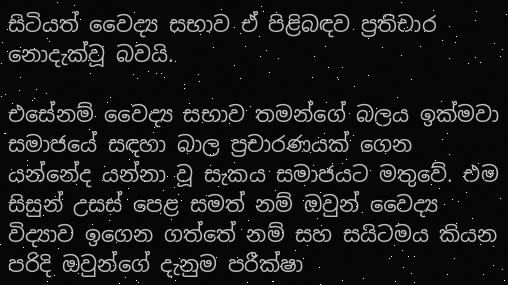සිටියත් වෛද්‍ය සභාව ඒ පිළිබඳව ප්‍රතිචාර නොදැක්වූ බවයි.

එසේනම් වෛද්‍ය සභාව තමන්ගේ බලය ඉක්මවා සමාජයේ සඳහා බාල ප්‍රචාරණයක් ගෙන යන්නේද යන්නා වූ සැකය සමාජයට මතුවේ. එම සිසුන් උසස් පෙළ සමත් නම් ඔවුන් වෛද්‍ය විද්‍යාව ඉගෙන ගත්තේ නම් සහ සයිටමය කියන පරිදි ඔවුන්ගේ දැනුම පරීක්ෂා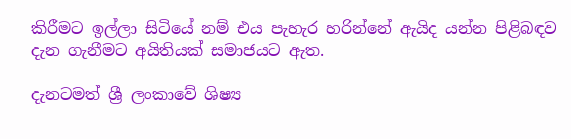කිරීමට ඉල්ලා සිටියේ නම් එය පැහැර හරින්නේ ඇයිද යන්න පිළිබඳව දැන ගැනීමට අයිතියක් සමාජයට ඇත.

දැනටමත් ශ්‍රී ලංකාවේ ශිෂ්‍ය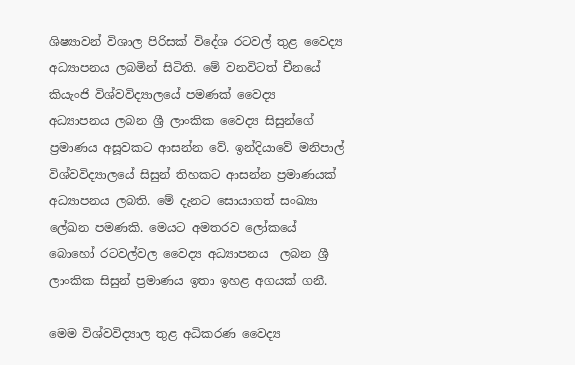ශිෂ්‍යාවන් විශාල පිරිසක් විදේශ රටවල් තුළ වෛද්‍ය අධ්‍යාපනය ලබමින් සිටිති. මේ වනවිටත් චීනයේ කියැංජි විශ්වවිද්‍යාලයේ පමණක් වෛද්‍ය  අධ්‍යාපනය ලබන ශ්‍රී ලාංකික වෛද්‍ය සිසුන්ගේ ප්‍රමාණය අසූවකට ආසන්න වේ. ඉන්දියාවේ මනිපාල් විශ්වවිද්‍යාලයේ සිසුන් තිහකට ආසන්න ප්‍රමාණයක්  අධ්‍යාපනය ලබති. මේ දැනට සොයාගත් සංඛ්‍යා ලේඛන පමණකි. මෙයට අමතරව ලෝකයේ බොහෝ රටවල්වල වෛද්‍ය අධ්‍යාපනය  ලබන ශ්‍රී ලාංකික සිසුන් ප්‍රමාණය ඉතා ඉහළ අගයක් ගනී.

මෙම විශ්වවිද්‍යාල තුළ අධිකරණ වෛද්‍ය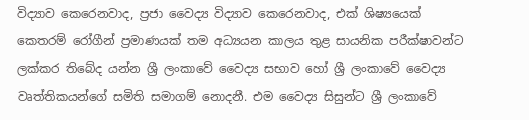විද්‍යාව කෙරෙනවාද, ප්‍රජා වෛද්‍ය විද්‍යාව කෙරෙනවාද, එක් ශිෂ්‍යයෙක් කෙතරම් රෝගීන් ප්‍රමාණයක් තම අධ්‍යයන කාලය තුළ සායනික පරීක්ෂාවන්ට ලක්කර තිබේද යන්න ශ්‍රී ලංකාවේ වෛද්‍ය සභාව හෝ ශ්‍රී ලංකාවේ වෛද්‍ය වෘත්තිකයන්ගේ සමිති සමාගම් නොදනී. එම වෛද්‍ය සිසුන්ට ශ්‍රී ලංකාවේ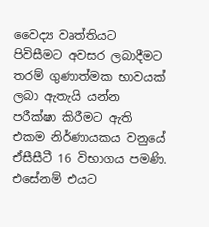වෛද්‍ය වෘත්තියට පිවිසීමට අවසර ලබාදීමට තරම් ගුණාත්මක භාවයක් ලබා ඇතැයි යන්න පරීක්ෂා කිරීමට ඇති එකම නිර්ණායකය වනුයේ  ඒසීසීටී 16 විභාගය පමණි. එසේනම් එයට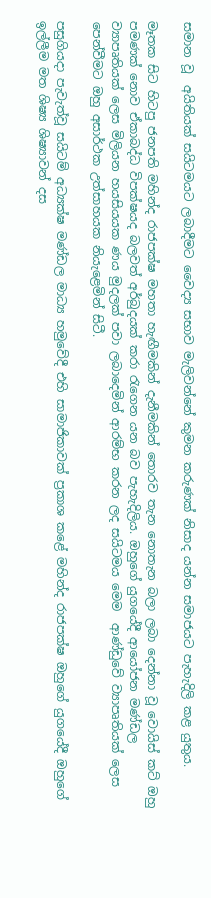සමාන වූ  අයිතියක් සයිටමයට ලබාදීමට වෛද්‍ය සභාව මැලිවන්නේ කුමන කරුණක් නිසාද යන්න සමාජයට පැහැදිලි කළ යුතුය.

මෑතක සිට හිටපු ජනපති මහින්ද රාජපක්ෂ මහතා හැඟීමකින් දැනීමකින් තොරව තැන නොතැන බලා ලබා දෙන්නා වූ වොයිස් කට් ඔහු පමණක් නොව ඒකාබද්ධ විපක්ෂයද බලවත් අර්බුදයක් කරා රැගෙන යන බව පැහැදිලිය. ඔහුගේ යුගයේදී ආයෝජන මණ්ඩල ව්‍යාපෘතියක් ලෙස මිලියන හයසියයක ණය මුදලක් පවා ලබාදෙමින් ආරම්භ කරන ලද සයිටමය මෙම  ආණ්ඩුවේ ව්‍යාපෘතියක් ලෙස පෙන්වීමට ඔහු අසාර්ථක උත්සාහයක නියැළෙමින් සිටී.

පසුගියදා පැවැත්වූ සයිටම් අධ්‍යක්ෂ මණ්ඩල මාධ්‍ය හමුවේදී එහි සාමාජිකාවක් ප්‍රකාශ කළේ මහින්ද රාජපක්ෂ ඔහුගේ යුගයේදී ඔහුගේ ඉල්ලීම මත ශිෂ්‍ය ශිෂ්‍යාවන් දස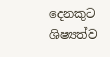දෙනකුට ශිෂ්‍යත්ව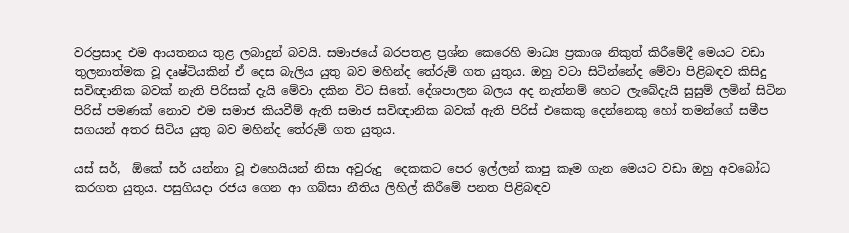වරප්‍රසාද එම ආයතනය තුළ ලබාදුන් බවයි. සමාජයේ බරපතළ ප්‍රශ්න කෙරෙහි මාධ්‍ය ප්‍රකාශ නිකුත් කිරීමේදී මෙයට වඩා තුලනාත්මක වූ දෘෂ්ටියකින් ඒ දෙස බැලිය යුතු බව මහින්ද තේරුම් ගත යුතුය. ඔහු වටා සිටින්නේද මේවා පිළිබඳව කිසිදු සවිඥානික බවක් නැති පිරිසක් දැයි මේවා දකින විට සිතේ. දේශපාලන බලය අද නැත්නම් හෙට ලැබේදැයි සුසුම් ලමින් සිටින පිරිස් පමණක් නොව එම සමාජ කියවීම් ඇති සමාජ සවිඥානික බවක් ඇති පිරිස් එකෙකු දෙන්නෙකු හෝ තමන්ගේ සමීප සගයන් අතර සිටිය යුතු බව මහින්ද තේරුම් ගත යුතුය.

යස් සර්,  ඕකේ සර් යන්නා වූ එහෙයියන් නිසා අවුරුදු  දෙකකට පෙර ඉල්ලන් කාපු කෑම ගැන මෙයට වඩා ඔහු අවබෝධ කරගත යුතුය. පසුගියදා රජය ගෙන ආ ගබ්සා නීතිය ලිහිල් කිරීමේ පනත පිළිබඳව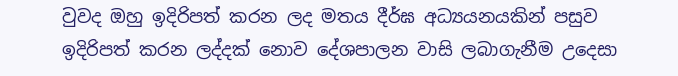වුවද ඔහු ඉදිරිපත් කරන ලද මතය දීර්ඝ අධ්‍යයනයකින් පසුව ඉදිරිපත් කරන ලද්දක් නොව දේශපාලන වාසි ලබාගැනීම උදෙසා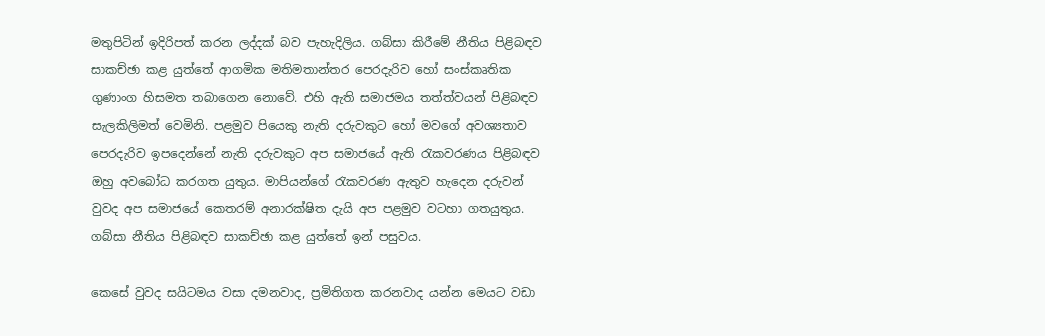මතුපිටින් ඉදිරිපත් කරන ලද්දක් බව පැහැදිලිය. ගබ්සා කිරීමේ නීතිය පිළිබඳව සාකච්ඡා කළ යුත්තේ ආගමික මතිමතාන්තර පෙරදැරිව හෝ සංස්කෘතික ගුණාංග හිසමත තබාගෙන නොවේ. එහි ඇති සමාජමය තත්ත්වයන් පිළිබඳව සැලකිලිමත් වෙමිනි. පළමුව පියෙකු නැති දරුවකුට හෝ මවගේ අවශ්‍යතාව පෙරදැරිව ඉපදෙන්නේ නැති දරුවකුට අප සමාජයේ ඇති රැකවරණය පිළිබඳව ඔහු අවබෝධ කරගත යුතුය. මාපියන්ගේ රැකවරණ ඇතුව හැදෙන දරුවන් වුවද අප සමාජයේ කෙතරම් අනාරක්ෂිත දැයි අප පළමුව වටහා ගතයුතුය. ගබ්සා නීතිය පිළිබඳව සාකච්ඡා කළ යුත්තේ ඉන් පසුවය.

කෙසේ වුවද සයිටමය වසා දමනවාද, ප්‍රමිතිගත කරනවාද යන්න මෙයට වඩා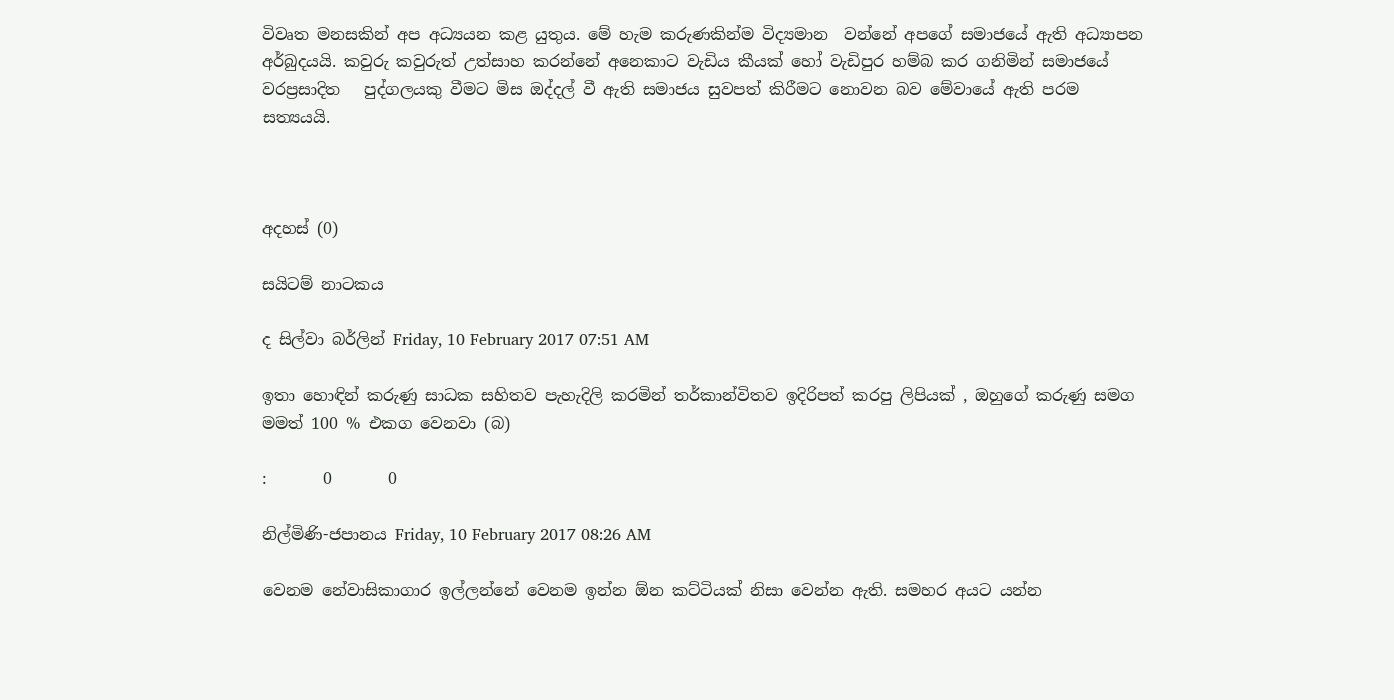විවෘත මනසකින් අප අධ්‍යයන කළ යුතුය. මේ හැම කරුණකින්ම විද්‍යමාන  වන්නේ අපගේ සමාජයේ ඇති අධ්‍යාපන අර්බුදයයි. කවුරු කවුරුත් උත්සාහ කරන්නේ අනෙකාට වැඩිය කීයක් හෝ වැඩිපුර හම්බ කර ගනිමින් සමාජයේ වරප්‍රසාදිත   පුද්ගලයකු වීමට මිස ඔද්දල් වී ඇති සමාජය සුවපත් කිරීමට නොවන බව මේවායේ ඇති පරම සත්‍යයයි.



අදහස් (0)

සයිටම් නාටකය

ද සිල්වා බර්ලින් Friday, 10 February 2017 07:51 AM

ඉතා හොඳින් කරුණු සාධක සහිතව පැහැදිලි කරමින් තර්කාන්විතව ඉදිරිපත් කරපු ලිපියක් , ඔහුගේ කරුණු සමග මමත් 100 % එකග වෙනවා (බ)

:       0       0

නිල්මිණි-ජපානය Friday, 10 February 2017 08:26 AM

වෙනම නේවාසිකාගාර ඉල්ලන්නේ වෙනම ඉන්න ඕන කට්ටියක් නිසා වෙන්න ඇති. සමහර අයට යන්න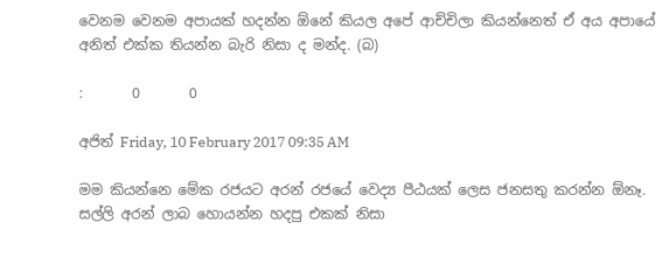වෙනම වෙනම අපායක් හදන්න ඕනේ කියල අපේ ආච්චිලා කියන්නෙත් ඒ අය අපායේ අනිත් එක්ක තියන්න බැරි නිසා ද මන්ද. (බ)

:       0       0

අජිත් Friday, 10 February 2017 09:35 AM

මම කියන්නෙ මේක රජයට අරන් රජයේ වෙද්‍ය පීඨයක් ලෙස ජනසතු කරන්න ඕනෑ. සල්ලි අරන් ලාබ හොයන්න හදපු එකක් නිසා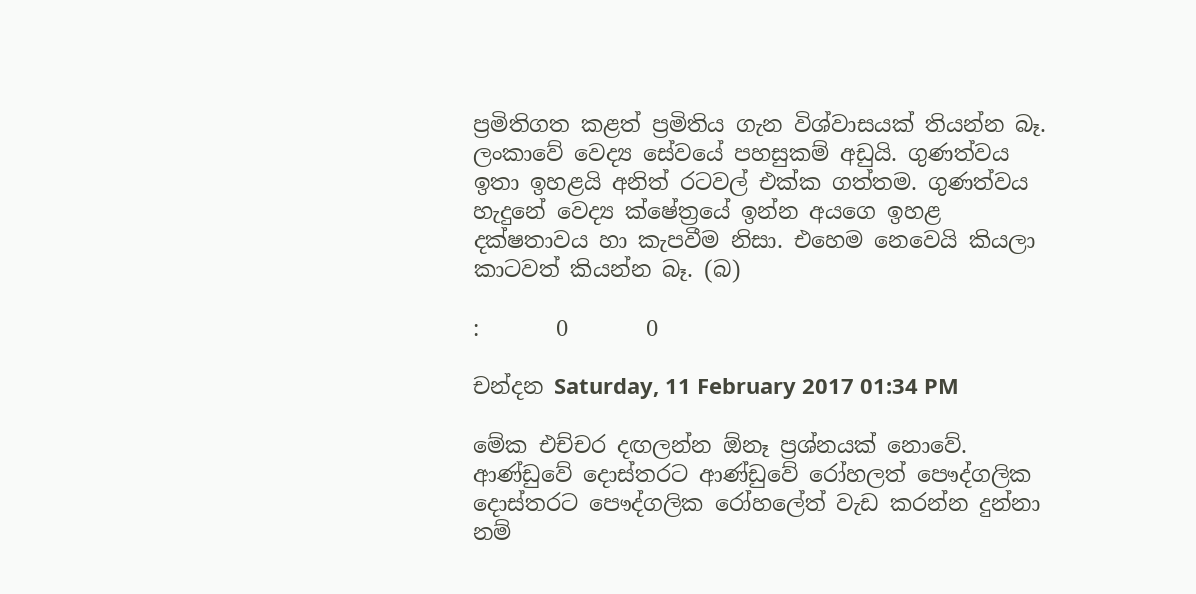ප්‍රමිතිගත කළත් ප්‍රමිතිය ගැන විශ්වාසයක් තියන්න බෑ. ලංකාවේ වෙද්‍ය සේවයේ පහසුකම් අඩුයි. ගුණත්වය ඉතා ඉහළයි අනිත් රටවල් එක්ක ගත්තම. ගුණත්වය හැදුනේ වෙද්‍ය ක්ෂේත්‍රයේ ඉන්න අයගෙ ඉහළ දක්ෂතාවය හා කැපවීම නිසා. එහෙම නෙවෙයි කියලා කාටවත් කියන්න බෑ. (බ)

:       0       0

චන්දන Saturday, 11 February 2017 01:34 PM

මේක එච්චර දඟලන්න ඕනෑ ප්‍රශ්නයක් නොවේ. ආණ්ඩුවේ දොස්තරට ආණ්ඩුවේ රෝහලත් පෞද්ගලික දොස්තරට පෞද්ගලික රෝහලේත් වැඩ කරන්න දුන්නා නම්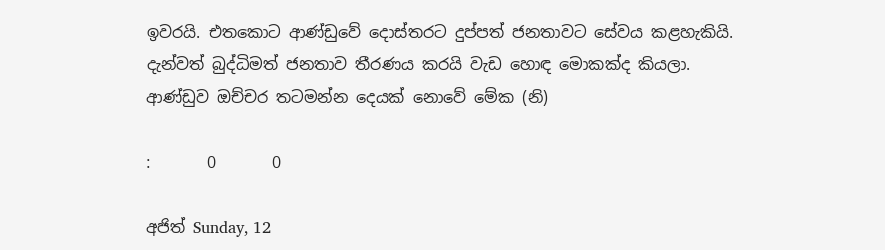ඉවරයි. එතකොට ආණ්ඩුවේ දොස්තරට දුප්පත් ජනතාවට සේවය කළහැකියි. දැන්වත් බුද්ධිමත් ජනතාව තීරණය කරයි වැඩ හොඳ මොකක්ද කියලා. ආණ්ඩුව ඔච්චර තටමන්න දෙයක් නොවේ මේක (නි)

:       0       0

අජිත් Sunday, 12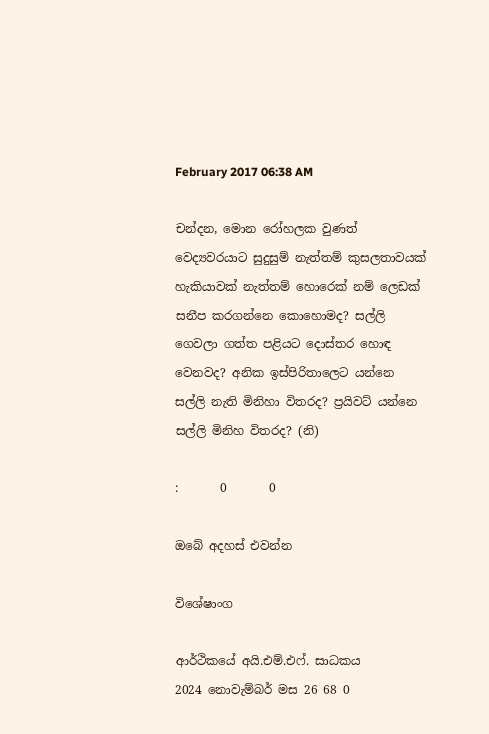February 2017 06:38 AM

චන්දන, මොන රෝහලක වුණත් වෙද්‍යවරයාට සුදුසුම් නැත්තම් කුසලතාවයක් හැකියාවක් නැත්තම් හොරෙක් නම් ලෙඩක් සනීප කරගන්නෙ කොහොමද? සල්ලි ගෙවලා ගත්ත පළියට දොස්තර හොඳ වෙනවද? අනික ඉස්පිරිතාලෙට යන්නෙ සල්ලි නැති මිනිහා විතරද? ප්‍රයිවට් යන්නෙ සල්ලි මිනිහ විතරද? (නි)

:       0       0

ඔබේ අදහස් එවන්න

විශේෂාංග

ආර්ථිකයේ අයි.එම්.එෆ්. සාධකය
2024 නොවැම්බර් මස 26 68 0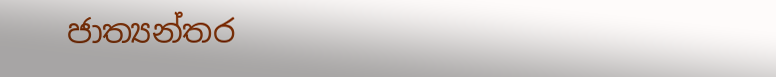ජාත්‍යන්තර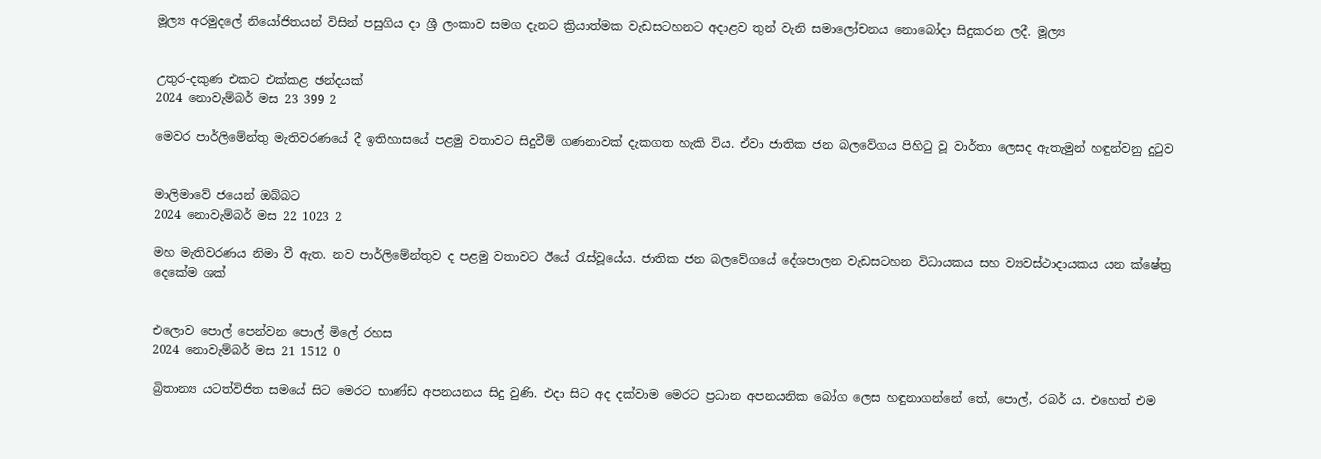මූල්‍ය අරමුදලේ නියෝජිතයන් විසින් පසුගිය දා ශ්‍රී ලංකාව සමග දැනට ක්‍රියාත්මක වැඩසටහනට අදාළව තුන් වැනි සමාලෝචනය නොබෝදා සිදුකරන ලදී. මූල්‍ය


උතුර-දකුණ එකට එක්කළ ඡන්දයක්
2024 නොවැම්බර් මස 23 399 2

මෙවර පාර්ලිමේන්තු මැතිවරණයේ දී ඉතිහාසයේ පළමු වතාවට සිදුවීම් ගණනාවක් දැකගත හැකි විය. ඒවා ජාතික ජන බලවේගය පිහිටු වූ වාර්තා ලෙසද ඇතැමුන් හඳුන්වනු දුටුව


මාලිමාවේ ජයෙන් ඔබ්බට
2024 නොවැම්බර් මස 22 1023 2

මහ මැතිවරණය නිමා වී ඇත. නව පාර්ලිමේන්තුව ද පළමු වතාවට ඊයේ රැස්වූයේය. ජාතික ජන බලවේගයේ දේශපාලන වැඩසටහන විධායකය සහ ව්‍යවස්ථාදායකය යන ක්ෂේත්‍ර දෙකේම ශක්


එලොව පොල් පෙන්වන පොල් මිලේ රහස
2024 නොවැම්බර් මස 21 1512 0

බ්‍රිතාන්‍ය යටත්විජිත සමයේ සිට මෙරට භාණ්ඩ අපනයනය සිදු වුණි. එදා සිට අද දක්වාම මෙරට ප්‍රධාන අපනයනික බෝග ලෙස හඳුනාගන්නේ තේ, පොල්, රබර් ය. එහෙත් එම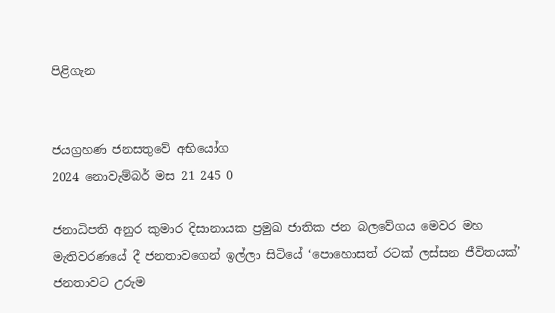පිළිගැන


ජයග්‍රහණ ජනසතුවේ අභියෝග
2024 නොවැම්බර් මස 21 245 0

ජනාධිපති අනුර කුමාර දිසානායක ප්‍රමුඛ ජාතික ජන බලවේගය මෙවර මහ මැතිවරණයේ දී ජනතාවගෙන් ඉල්ලා සිටියේ ‘පොහොසත් රටක් ලස්සන ජීවිතයක්’ ජනතාවට උරුම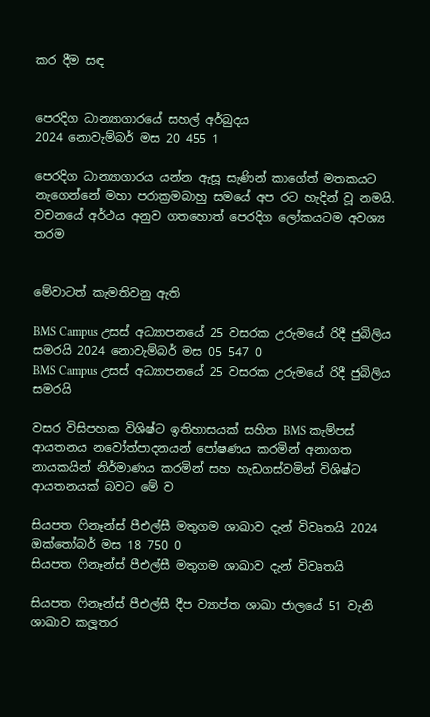කර දීම සඳ


පෙරදිග ධාන්‍යාගාරයේ සහල් අර්බුදය
2024 නොවැම්බර් මස 20 455 1

පෙරදිග ධාන්‍යාගාරය යන්න ඇසූ සැණින් කාගේත් මතකයට නැගෙන්නේ මහා පරාක්‍රමබාහු සමයේ අප රට හැදින් වූ නමයි. වචනයේ අර්ථය අනුව ගතහොත් පෙරදිග ලෝකයටම අවශ්‍ය තරම


මේවාටත් කැමතිවනු ඇති

BMS Campus උසස් අධ්‍යාපනයේ 25 වසරක උරුමයේ රිදී ජුබිලිය සමරයි 2024 නොවැම්බර් මස 05 547 0
BMS Campus උසස් අධ්‍යාපනයේ 25 වසරක උරුමයේ රිදී ජුබිලිය සමරයි

වසර විසිපහක විශිෂ්ට ඉතිහාසයක් සහිත BMS කැම්පස් ආයතනය නවෝත්පාදනයන් පෝෂණය කරමින් අනාගත නායකයින් නිර්මාණය කරමින් සහ හැඩගස්වමින් විශිෂ්ට ආයතනයක් බවට මේ ව

සියපත ෆිනෑන්ස් පීඑල්සී මතුගම ශාඛාව දැන් විවෘතයි 2024 ඔක්තෝබර් මස 18 750 0
සියපත ෆිනෑන්ස් පීඑල්සී මතුගම ශාඛාව දැන් විවෘතයි

සියපත ෆිනෑන්ස් පීඑල්සී දීප ව්‍යාප්ත ශාඛා ජාලයේ 51 වැනි ශාඛාව කලූතර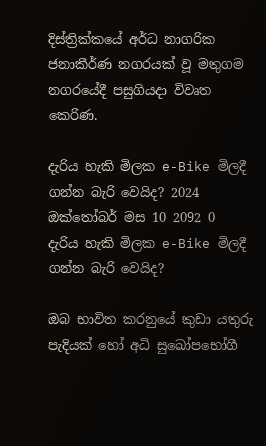දිස්ත්‍රික්කයේ අර්ධ නාගරික ජනාකීර්ණ නගරයක් වූ මතුගම නගරයේදී පසුගියදා විවෘත කෙරිණ.

දැරිය හැකි මිලක e-Bike මිලදී ගන්න බැරි වෙයිද? 2024 ඔක්තෝබර් මස 10 2092 0
දැරිය හැකි මිලක e-Bike මිලදී ගන්න බැරි වෙයිද?

ඔබ භාවිත කරනුයේ කුඩා යතුරු පැදියක් හෝ අධි සුඛෝපභෝගී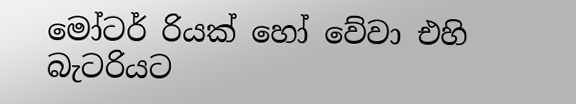මෝටර් රියක් හෝ වේවා එහි බැටරියට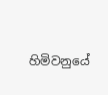හිමිවනුයේ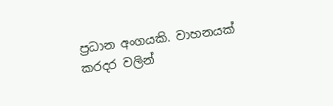ප්‍රධාන අංගයකි. වාහනයක් කරදර වලින්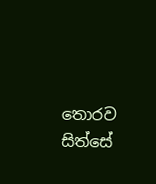තොරව සිත්සේ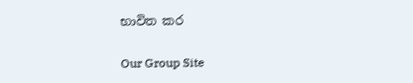භාවිත කර

Our Group Site